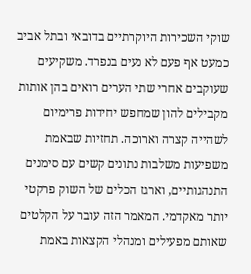שוקי השכירות היוקרתיים בדובאי ובתל אביב כמעט אף פעם לא נעים בנפרד. משקיעים שעוקבים אחרי שתי הערים רואים בהן אותות מקבילים להון שמחפש יחידות פרימיום לשהייה קצרה וארוכה. תחזיות שבאמת משפיעות משלבות נתונים קשים עם סימנים התנהגותיים, וארגז הכלים של השוק פרקטי יותר מאקדמי. המאמר הזה עובר על הקלטים שאותם מפעילים ומנהלי הקצאות באמת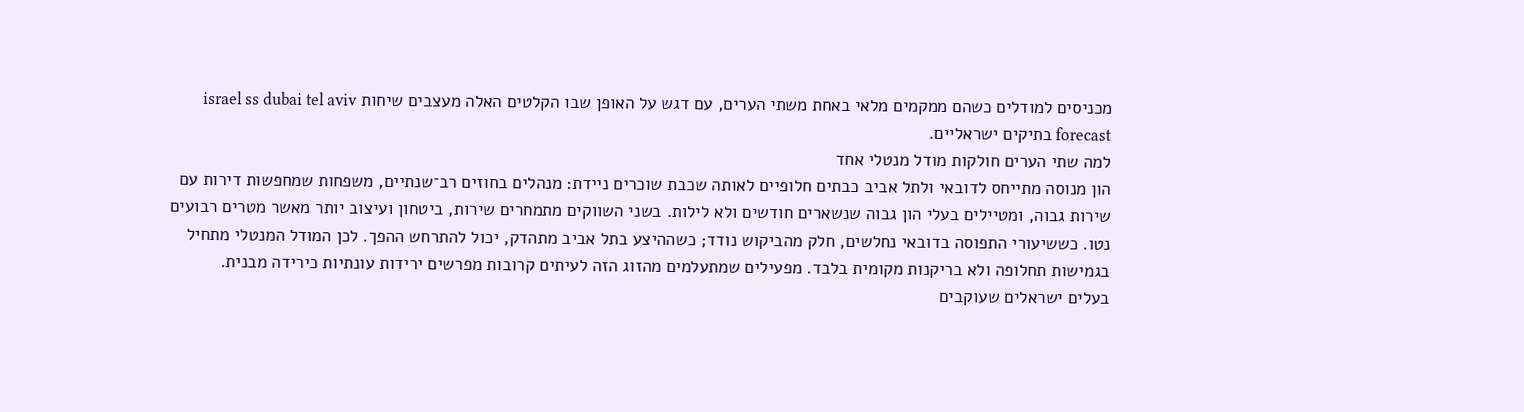מכניסים למודלים כשהם ממקמים מלאי באחת משתי הערים, עם דגש על האופן שבו הקלטים האלה מעצבים שיחות israel ss dubai tel aviv forecast בתיקים ישראליים.
למה שתי הערים חולקות מודל מנטלי אחד
הון מנוסה מתייחס לדובאי ולתל אביב כבתים חלופיים לאותה שכבת שוכרים ניידת: מנהלים בחוזים רב־שנתיים, משפחות שמחפשות דירות עם שירות גבוה, ומטיילים בעלי הון גבוה שנשארים חודשים ולא לילות. בשני השווקים מתמחרים שירות, ביטחון ועיצוב יותר מאשר מטרים רבועים נטו. כששיעורי התפוסה בדובאי נחלשים, חלק מהביקוש נודד; כשההיצע בתל אביב מתהדק, יכול להתרחש ההפך. לכן המודל המנטלי מתחיל בגמישות תחלופה ולא בריקנות מקומית בלבד. מפעילים שמתעלמים מהזוג הזה לעיתים קרובות מפרשים ירידות עונתיות כירידה מבנית.
בעלים ישראלים שעוקבים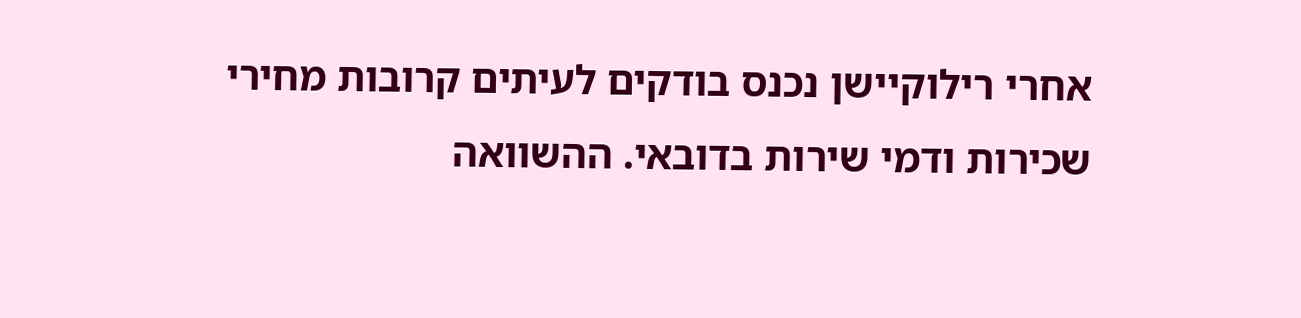אחרי רילוקיישן נכנס בודקים לעיתים קרובות מחירי שכירות ודמי שירות בדובאי. ההשוואה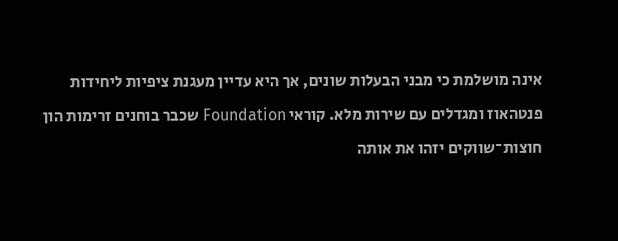אינה מושלמת כי מבני הבעלות שונים, אך היא עדיין מעגנת ציפיות ליחידות פנטהאוז ומגדלים עם שירות מלא. קוראי Foundation שכבר בוחנים זרימות הון חוצות־שווקים יזהו את אותה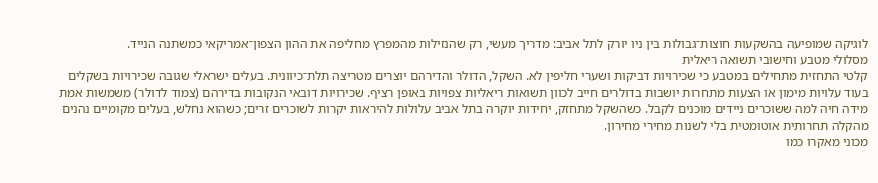לוגיקה שמופיעה בהשקעות חוצות־גבולות בין ניו יורק לתל אביב: מדריך מעשי, רק שהנזילות מהמפרץ מחליפה את ההון הצפון־אמריקאי כמשתנה הנייד.
מסלולי מטבע וחישובי תשואה ריאלית
קלטי התחזית מתחילים במטבע כי שכירויות דביקות ושערי חליפין לא. השקל, הדולר והדירהם יוצרים מטריצה תלת־כיוונית. בעלים ישראלי שגובה שכירויות בשקלים בעוד עלויות מימון או הצעות מתחרות יושבות בדולרים חייב לכוון תשואות ריאליות צפויות באופן רציף. שכירויות דובאי הנקובות בדירהם (צמוד לדולר) משמשות אמת מידה חיה למה ששוכרים ניידים מוכנים לקבל. כשהשקל מתחזק, יחידות יוקרה בתל אביב עלולות להיראות יקרות לשוכרים זרים; כשהוא נחלש, בעלים מקומיים נהנים מהקלה תחרותית אוטומטית בלי לשנות מחירי מחירון.
מכוני מאקרו כמו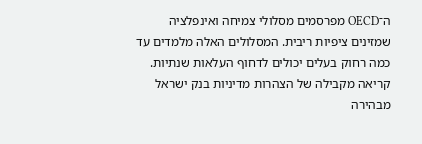ה־OECD מפרסמים מסלולי צמיחה ואינפלציה שמזינים ציפיות ריבית. המסלולים האלה מלמדים עד כמה רחוק בעלים יכולים לדחוף העלאות שנתיות. קריאה מקבילה של הצהרות מדיניות בנק ישראל מבהירה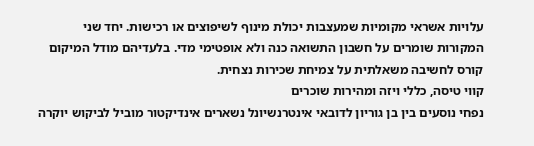עלויות אשראי מקומיות שמעצבות יכולת מינוף לשיפוצים או רכישות. יחד שני המקורות שומרים על חשבון התשואה כנה ולא אופטימי מדי. בלעדיהם מודל המיקום קורס לחשיבה משאלתית על צמיחת שכירות נצחית.
קווי טיסה, כללי ויזה ומהירות שוכרים
נפחי נוסעים בין בן גוריון לדובאי אינטרנשיונל נשארים אינדיקטור מוביל לביקוש יוקרה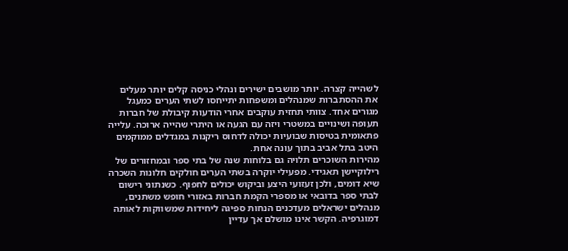לשהייה קצרה. יותר מושבים ישירים ונהלי כניסה קלים יותר מעלים את ההסתברות שמנהלים ומשפחות יתייחסו לשתי הערים כמעגל מגורים אחד. צוותי תחזית עוקבים אחרי הודעות קיבולת של חברות תעופה ושינויים במשטרי ויזה עם הגעה או היתרי שהייה ארוכה. עלייה פתאומית בטיסות שבועיות יכולה לדחוס ריקנות במגדלים ממוקמים היטב בתל אביב בתוך עונה אחת.
מהירות השוכרים תלויה גם בלוחות שנה של בתי ספר ובמחזורים של רילוקיישן תאגידי. מפעילי יוקרה בשתי הערים חולקים חלונות השכרה שיא דומים, ולכן זעזועי היצע וביקוש יכולים לחפוף. כשנתוני רישום לבתי ספר בדובאי או מספרי הקמת חברות באזורי חופש משתנים, מנהלים ישראלים מעדכנים הנחות ספיגה ליחידות שמשווקות לאותה דמוגרפיה. הקשר אינו מושלם אך עדיין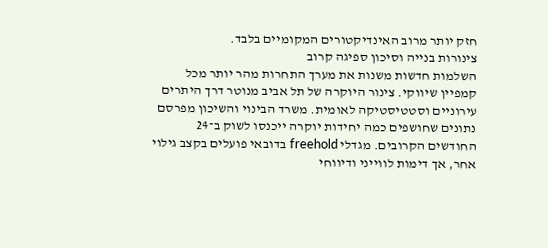חזק יותר מרוב האינדיקטורים המקומיים בלבד.
צינורות בנייה וסיכון ספיגה קרוב
השלמות חדשות משנות את מערך התחרות מהר יותר מכל קמפיין שיווקי. צינור היוקרה של תל אביב מנוטר דרך היתרים עירוניים וסטטיסטיקה לאומית. משרד הבינוי והשיכון מפרסם נתונים שחושפים כמה יחידות יוקרה ייכנסו לשוק ב־24 החודשים הקרובים. מגדלי freehold בדובאי פועלים בקצב גילוי אחר, אך דימות לווייני ודיווחי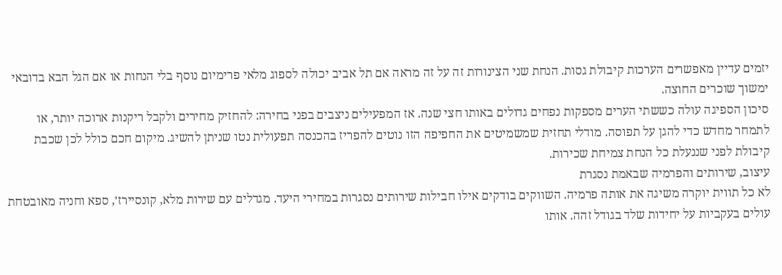יזמים עדיין מאפשרים הערכות קיבולת גסות. הנחת שני הצינורות זה על זה מראה אם תל אביב יכולה לספוג מלאי פרימיום נוסף בלי הנחות או אם הגל הבא בדובאי ימשוך שוכרים החוצה.
סיכון הספיגה עולה כששתי הערים מספקות נפחים גדולים באותו חצי שנה. אז המפעילים ניצבים בפני בחירה: להחזיק מחירים ולקבל ריקנות ארוכה יותר, או לתמחר מחדש כדי להגן על תפוסה. מודלי תחזית שמשמיטים את החפיפה הזו נוטים להפריז בהכנסה תפעולית נטו שניתן להשיג. מיקום חכם כולל לכן שכבת קיבולת לפני שננעלת כל הנחת צמיחת שכירות.
עיצוב, שירותים והפרמיה שבאמת נסגרת
לא כל תווית יוקרה משיגה את אותה פרמיה. השווקים בודקים אילו חבילות שירותים נסגרות במחירי היעד. מגדלים עם שירות מלא, קונסיירז׳, ספא וחניה מאובטחת עולים בעקביות על יחידות שלד בגודל זהה. אותו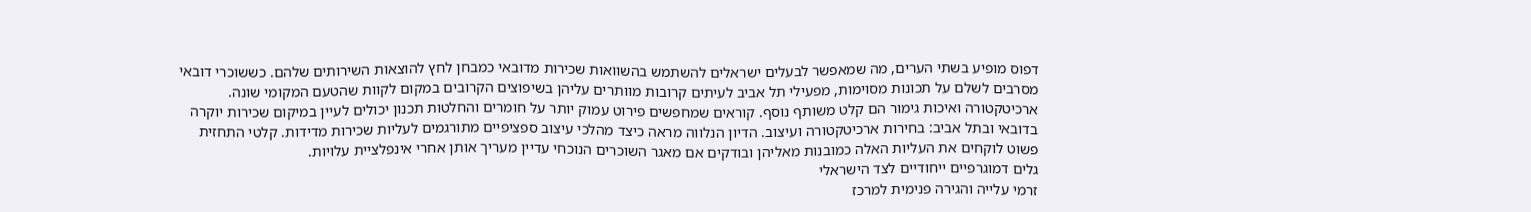דפוס מופיע בשתי הערים, מה שמאפשר לבעלים ישראלים להשתמש בהשוואות שכירות מדובאי כמבחן לחץ להוצאות השירותים שלהם. כששוכרי דובאי מסרבים לשלם על תכונות מסוימות, מפעילי תל אביב לעיתים קרובות מוותרים עליהן בשיפוצים הקרובים במקום לקוות שהטעם המקומי שונה.
ארכיטקטורה ואיכות גימור הם קלט משותף נוסף. קוראים שמחפשים פירוט עמוק יותר על חומרים והחלטות תכנון יכולים לעיין במיקום שכירות יוקרה בדובאי ובתל אביב: בחירות ארכיטקטורה ועיצוב. הדיון הנלווה מראה כיצד מהלכי עיצוב ספציפיים מתורגמים לעליות שכירות מדידות. קלטי התחזית פשוט לוקחים את העליות האלה כמובנות מאליהן ובודקים אם מאגר השוכרים הנוכחי עדיין מעריך אותן אחרי אינפלציית עלויות.
גלים דמוגרפיים ייחודיים לצד הישראלי
זרמי עלייה והגירה פנימית למרכז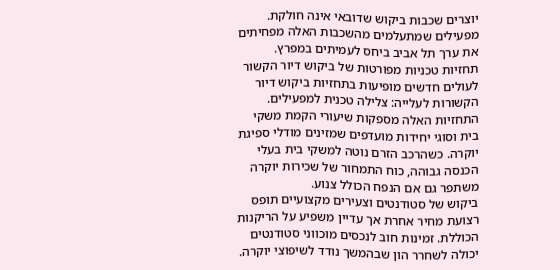יוצרים שכבות ביקוש שדובאי אינה חולקת. מפעילים שמתעלמים מהשכבות האלה מפחיתים את ערך תל אביב ביחס לעמיתים במפרץ. תחזיות טכניות מפורטות של ביקוש דיור הקשור לעולים חדשים מופיעות בתחזיות ביקוש דיור הקשורות לעלייה: צלילה טכנית למפעילים. התחזיות האלה מספקות שיעורי הקמת משקי בית וסוגי יחידות מועדפים שמזינים מודלי ספיגת יוקרה. כשהרכב הזרם נוטה למשקי בית בעלי הכנסה גבוהה, כוח התמחור של שכירות יוקרה משתפר גם אם הנפח הכולל צנוע.
ביקוש של סטודנטים וצעירים מקצועיים תופס רצועת מחיר אחרת אך עדיין משפיע על הריקנות הכוללת. זמינות חוב לנכסים מוכווני סטודנטים יכולה לשחרר הון שבהמשך נודד לשיפוצי יוקרה.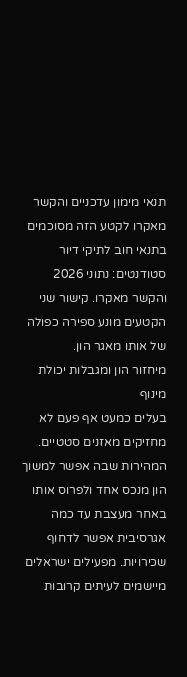תנאי מימון עדכניים והקשר מאקרו לקטע הזה מסוכמים בתנאי חוב לתיקי דיור סטודנטים: נתוני 2026 והקשר מאקרו. קישור שני הקטעים מונע ספירה כפולה של אותו מאגר הון.
מיחזור הון ומגבלות יכולת מינוף
בעלים כמעט אף פעם לא מחזיקים מאזנים סטטיים. המהירות שבה אפשר למשוך הון מנכס אחד ולפרוס אותו באחר מעצבת עד כמה אגרסיבית אפשר לדחוף שכירויות. מפעילים ישראלים מיישמים לעיתים קרובות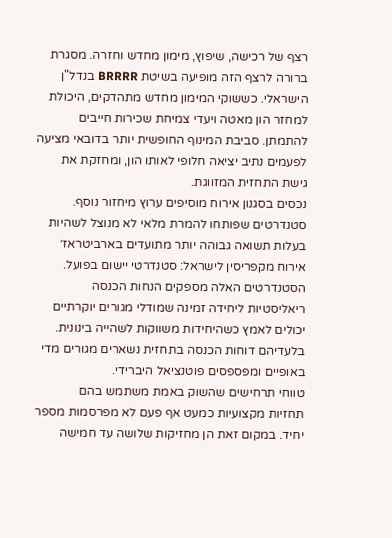רצף של רכישה, שיפוץ, מימון מחדש וחזרה. מסגרת ברורה לרצף הזה מופיעה בשיטת BRRRR בנדל"ן הישראלי. כששוקי המימון מחדש מתהדקים, היכולת למחזר הון מאטה ויעדי צמיחת שכירות חייבים להתמתן. סביבת המינוף החופשית יותר בדובאי מציעה לפעמים נתיב יציאה חלופי לאותו הון, ומחזקת את גישת התחזית המזווגת.
נכסים בסגנון אירוח מוסיפים ערוץ מיחזור נוסף. סטנדרטים שפותחו להמרת מלאי לא מנוצל לשהיות בעלות תשואה גבוהה יותר מתועדים בארביטראז׳ אירוח מקפריסין לישראל: סטנדרטי יישום בפועל. הסטנדרטים האלה מספקים הנחות הכנסה ריאליסטיות ליחידה זמינה שמודלי מגורים יוקרתיים יכולים לאמץ כשהיחידות משווקות לשהייה בינונית. בלעדיהם דוחות הכנסה בתחזית נשארים מגורים מדי באופיים ומפספסים פוטנציאל היברידי.
טווחי תרחישים שהשוק באמת משתמש בהם
תחזיות מקצועיות כמעט אף פעם לא מפרסמות מספר יחיד. במקום זאת הן מחזיקות שלושה עד חמישה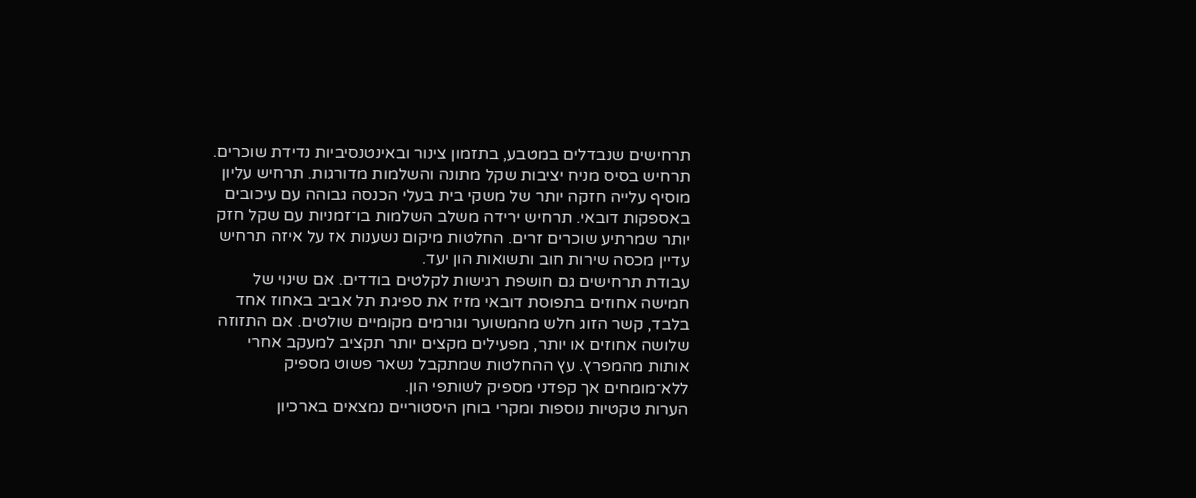תרחישים שנבדלים במטבע, בתזמון צינור ובאינטנסיביות נדידת שוכרים. תרחיש בסיס מניח יציבות שקל מתונה והשלמות מדורגות. תרחיש עליון מוסיף עלייה חזקה יותר של משקי בית בעלי הכנסה גבוהה עם עיכובים באספקות דובאי. תרחיש ירידה משלב השלמות בו־זמניות עם שקל חזק יותר שמרתיע שוכרים זרים. החלטות מיקום נשענות אז על איזה תרחיש עדיין מכסה שירות חוב ותשואות הון יעד.
עבודת תרחישים גם חושפת רגישות לקלטים בודדים. אם שינוי של חמישה אחוזים בתפוסת דובאי מזיז את ספיגת תל אביב באחוז אחד בלבד, קשר הזוג חלש מהמשוער וגורמים מקומיים שולטים. אם התזוזה שלושה אחוזים או יותר, מפעילים מקצים יותר תקציב למעקב אחרי אותות מהמפרץ. עץ ההחלטות שמתקבל נשאר פשוט מספיק ללא־מומחים אך קפדני מספיק לשותפי הון.
הערות טקטיות נוספות ומקרי בוחן היסטוריים נמצאים בארכיון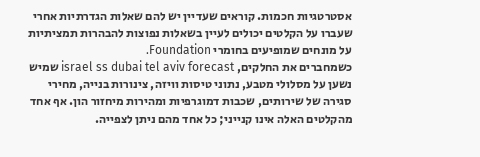אסטרטגיות חכמות. קוראים שעדיין יש להם שאלות הגדרתיות אחרי שעברו על הקלטים יכולים לעיין בשאלות נפוצות להבהרות תמציתיות על מונחים שמופיעים בחומרי Foundation.
כשמחברים את החלקים, israel ss dubai tel aviv forecast שמיש נשען על מסלולי מטבע, נתוני טיסות וויזה, צינורות בנייה, מחירי סגירה של שירותים, שכבות דמוגרפיות ומהירות מיחזור הון. אף אחד מהקלטים האלה אינו קנייני; כל אחד מהם ניתן לצפייה.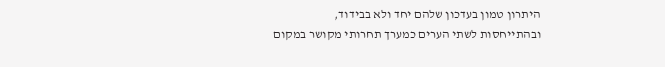היתרון טמון בעדכון שלהם יחד ולא בבידוד, ובהתייחסות לשתי הערים כמערך תחרותי מקושר במקום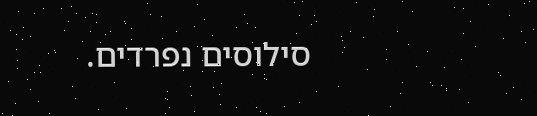סילוסים נפרדים.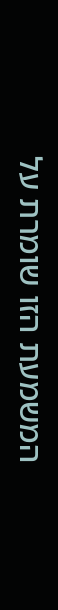המשמעת הזו שומרת על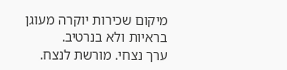מיקום שכירות יוקרה מעוגן בראיות ולא בנרטיב.
ערך נצחי. מורשת לנצח.